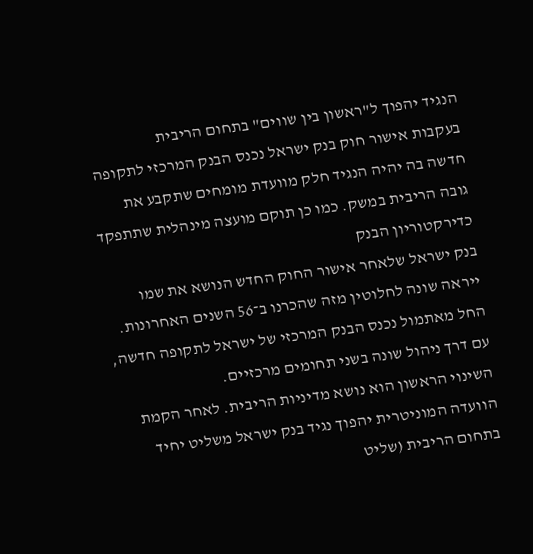הנגיד יהפוך ל"ראשון בין שווים" בתחום הריבית
בעקבות אישור חוק בנק ישראל נכנס הבנק המרכזי לתקופה חדשה בה יהיה הנגיד חלק מוועדת מומחים שתקבע את גובה הריבית במשק. כמו כן תוקם מועצה מינהלית שתתפקד כדירקטוריון הבנק
בנק ישראל שלאחר אישור החוק החדש הנושא את שמו ייראה שונה לחלוטין מזה שהכרנו ב־56 השנים האחרונות. החל מאתמול נכנס הבנק המרכזי של ישראל לתקופה חדשה, עם דרך ניהול שונה בשני תחומים מרכזיים.
השינוי הראשון הוא נושא מדיניות הריבית. לאחר הקמת הוועדה המוניטרית יהפוך נגיד בנק ישראל משליט יחיד בתחום הריבית (שליט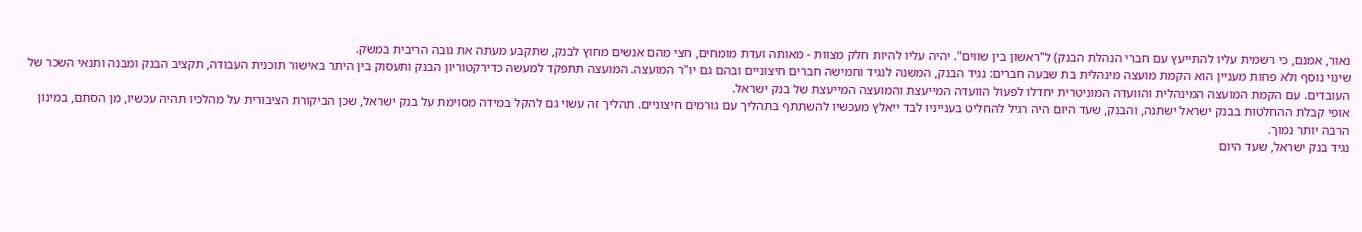נאור, אמנם, כי רשמית עליו להתייעץ עם חברי הנהלת הבנק) ל"ראשון בין שווים". יהיה עליו להיות חלק מצוות - מאותה ועדת מומחים, חצי מהם אנשים מחוץ לבנק, שתקבע מעתה את גובה הריבית במשק.
שינוי נוסף ולא פחות מעניין הוא הקמת מועצה מינהלית בת שבעה חברים: נגיד הבנק, המשנה לנגיד וחמישה חברים חיצוניים ובהם גם יו"ר המועצה. המועצה תתפקד למעשה כדירקטוריון הבנק ותעסוק בין היתר באישור תוכנית העבודה, תקציב הבנק ומבנה ותנאי השכר של העובדים. עם הקמת המועצה המינהלית והוועדה המוניטרית יחדלו לפעול הוועדה המייעצת והמועצה המייעצת של בנק ישראל.
אופי קבלת ההחלטות בבנק ישראל ישתנה, והבנק, שעד היום היה רגיל להחליט בענייניו לבד ייאלץ מעכשיו להשתתף בתהליך עם גורמים חיצוניים. תהליך זה עשוי גם להקל במידה מסוימת על בנק ישראל, שכן הביקורת הציבורית על מהלכיו תהיה עכשיו, מן הסתם, במינון הרבה יותר נמוך.
נגיד בנק ישראל, שעד היום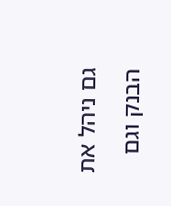גם ניהל את הבנק וגם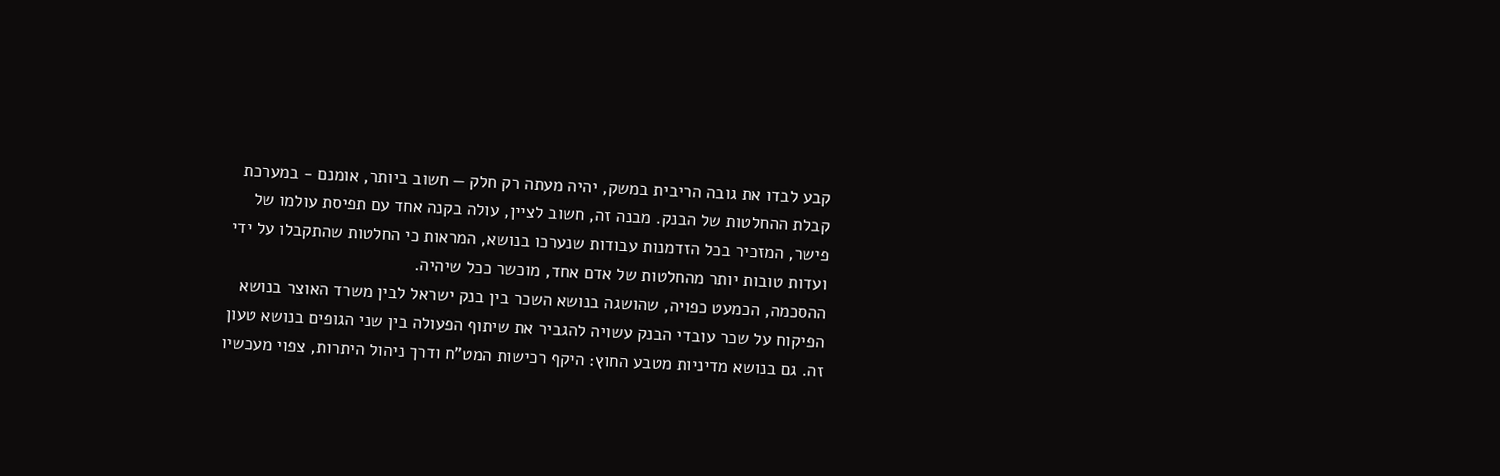קבע לבדו את גובה הריבית במשק, יהיה מעתה רק חלק — חשוב ביותר, אומנם - במערכת קבלת ההחלטות של הבנק. מבנה זה, חשוב לציין, עולה בקנה אחד עם תפיסת עולמו של פישר, המזכיר בכל הזדמנות עבודות שנערכו בנושא, המראות כי החלטות שהתקבלו על ידי ועדות טובות יותר מהחלטות של אדם אחד, מוכשר ככל שיהיה.
ההסכמה, הכמעט כפויה, שהושגה בנושא השכר בין בנק ישראל לבין משרד האוצר בנושא הפיקוח על שכר עובדי הבנק עשויה להגביר את שיתוף הפעולה בין שני הגופים בנושא טעון זה. גם בנושא מדיניות מטבע החוץ: היקף רכישות המט"ח ודרך ניהול היתרות, צפוי מעכשיו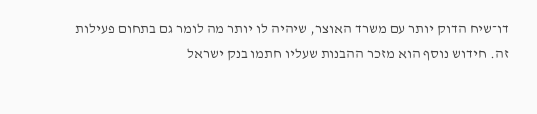דו־שיח הדוק יותר עם משרד האוצר, שיהיה לו יותר מה לומר גם בתחום פעילות זה. חידוש נוסף הוא מזכר ההבנות שעליו חתמו בנק ישראל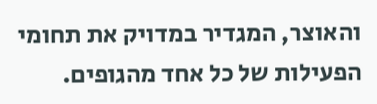והאוצר, המגדיר במדויק את תחומי הפעילות של כל אחד מהגופים.